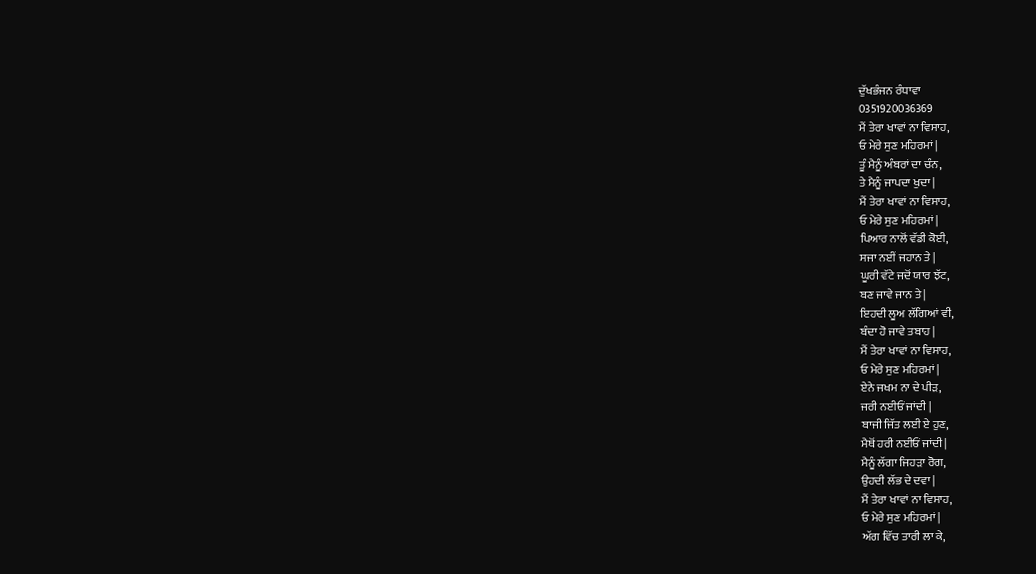ਦੁੱਖਭੰਜਨ ਰੰਧਾਵਾ
0351920036369
ਮੈਂ ਤੇਰਾ ਖਾਵਾਂ ਨਾ ਵਿਸਾਹ,
ਓ ਮੇਰੇ ਸੁਣ ਮਹਿਰਮਾਂ |
ਤੂੰ ਮੈਨੂੰ ਅੰਬਰਾਂ ਦਾ ਚੰਨ,
ਤੇ ਮੈਨੂੰ ਜਾਪਦਾ ਖੁਦਾ |
ਮੈਂ ਤੇਰਾ ਖਾਵਾਂ ਨਾ ਵਿਸਾਹ,
ਓ ਮੇਰੇ ਸੁਣ ਮਹਿਰਮਾਂ |
ਪਿਆਰ ਨਾਲੋਂ ਵੱਡੀ ਕੋਈ,
ਸਜਾ ਨਈਂ ਜਹਾਨ ਤੇ |
ਘੂਰੀ ਵੱਟੇ ਜਦੋਂ ਯਾਰ ਝੱਟ,
ਬਣ ਜਾਵੇ ਜਾਨ ਤੇ |
ਇਹਦੀ ਲੂਅ ਲੱਗਿਆਂ ਵੀ,
ਬੰਦਾ ਹੋ ਜਾਵੇ ਤਬਾਹ |
ਮੈਂ ਤੇਰਾ ਖਾਵਾਂ ਨਾ ਵਿਸਾਹ,
ਓ ਮੇਰੇ ਸੁਣ ਮਹਿਰਮਾਂ |
ਏਨੇ ਜਖਮ ਨਾ ਦੇ ਪੀੜ,
ਜਰੀ ਨਈਓਂ ਜਾਂਦੀ |
ਬਾਜੀ ਜਿੱਤ ਲਈ ਏ ਹੁਣ,
ਮੈਥੋਂ ਹਰੀ ਨਈਓਂ ਜਾਂਦੀ |
ਮੈਨੂੰ ਲੱਗਾ ਜਿਹੜਾ ਰੋਗ,
ਉਹਦੀ ਲੱਭ ਦੇ ਦਵਾ |
ਮੈਂ ਤੇਰਾ ਖਾਵਾਂ ਨਾ ਵਿਸਾਹ,
ਓ ਮੇਰੇ ਸੁਣ ਮਹਿਰਮਾਂ |
ਅੱਗ ਵਿੱਚ ਤਾਰੀ ਲਾ ਕੇ,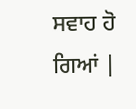ਸਵਾਹ ਹੋ ਗਿਆਂ |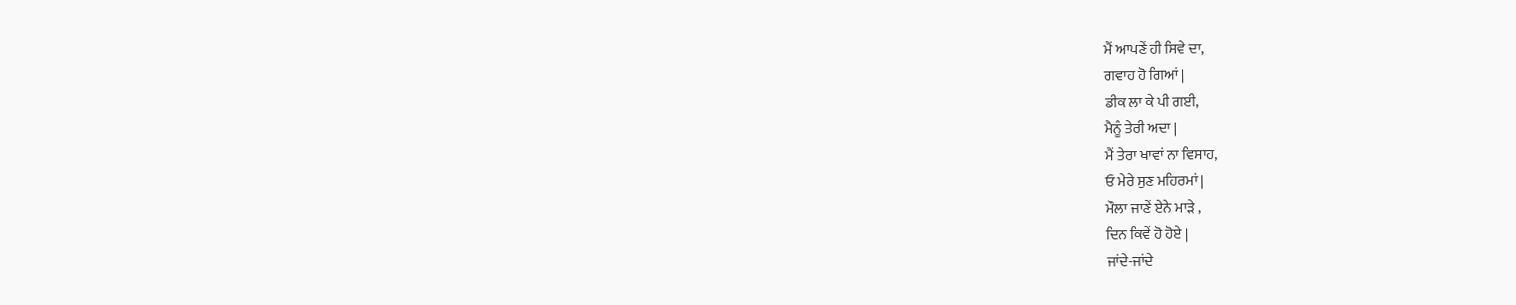ਮੈਂ ਆਪਣੇਂ ਹੀ ਸਿਵੇ ਦਾ,
ਗਵਾਹ ਹੋ ਗਿਆਂ |
ਡੀਕ ਲਾ ਕੇ ਪੀ ਗਈ,
ਮੈਨੂੰ ਤੇਰੀ ਅਦਾ |
ਮੈਂ ਤੇਰਾ ਖਾਵਾਂ ਨਾ ਵਿਸਾਹ,
ਓ ਮੇਰੇ ਸੁਣ ਮਹਿਰਮਾਂ |
ਮੌਲਾ ਜਾਣੇਂ ਏਨੇ ਮਾੜੇ ,
ਦਿਨ ਕਿਵੇਂ ਹੋ ਹੋਏ |
ਜਾਂਦੇ-ਜਾਂਦੇ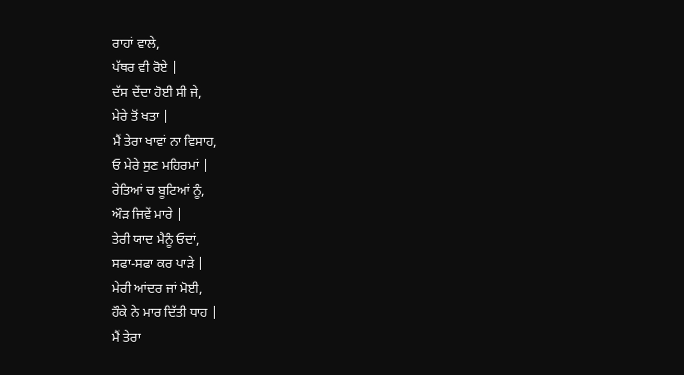ਰਾਹਾਂ ਵਾਲੇ,
ਪੱਥਰ ਵੀ ਰੋਏ |
ਦੱਸ ਦੇਂਦਾ ਹੋਈ ਸੀ ਜੇ,
ਮੇਰੇ ਤੋਂ ਖਤਾ |
ਮੈਂ ਤੇਰਾ ਖਾਵਾਂ ਨਾ ਵਿਸਾਹ,
ਓ ਮੇਰੇ ਸੁਣ ਮਹਿਰਮਾਂ |
ਰੇਤਿਆਂ ਚ ਬੂਟਿਆਂ ਨੂੰ,
ਔੜ ਜਿਵੇਂ ਮਾਰੇ |
ਤੇਰੀ ਯਾਦ ਮੈਨੂੰ ਓਦਾਂ,
ਸਫਾ-ਸਫਾ ਕਰ ਪਾੜੇ |
ਮੇਰੀ ਆਂਦਰ ਜਾਂ ਮੋਈ,
ਹੌਕੇ ਨੇ ਮਾਰ ਦਿੱਤੀ ਧਾਹ |
ਮੈਂ ਤੇਰਾ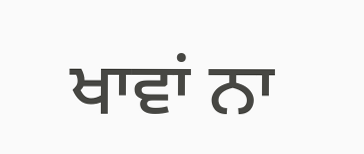ਖਾਵਾਂ ਨਾ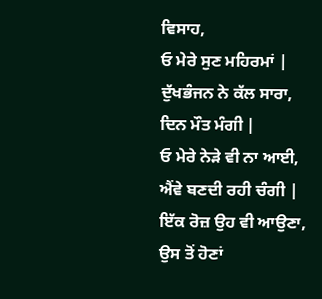ਵਿਸਾਹ,
ਓ ਮੇਰੇ ਸੁਣ ਮਹਿਰਮਾਂ |
ਦੁੱਖਭੰਜਨ ਨੇ ਕੱਲ ਸਾਰਾ,
ਦਿਨ ਮੌਤ ਮੰਗੀ |
ਓ ਮੇਰੇ ਨੇੜੇ ਵੀ ਨਾ ਆਈ,
ਐਂਵੇ ਬਣਦੀ ਰਹੀ ਚੰਗੀ |
ਇੱਕ ਰੋਜ਼ ਉਹ ਵੀ ਆਉਣਾ,
ਉਸ ਤੋਂ ਹੋਣਾਂ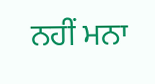ਨਹੀਂ ਮਨਾ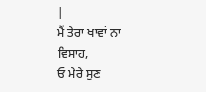|
ਮੈਂ ਤੇਰਾ ਖਾਵਾਂ ਨਾ ਵਿਸਾਹ,
ਓ ਮੇਰੇ ਸੁਣ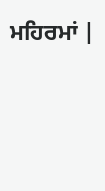ਮਹਿਰਮਾਂ |